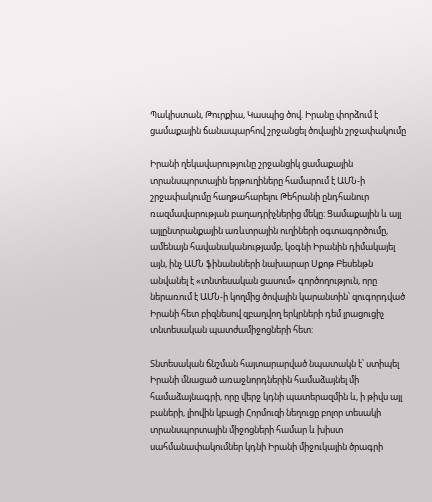Պակիստան, Թուրքիա, Կասպից ծով. Իրանը փորձում է ցամաքային ճանապարհով շրջանցել ծովային շրջափակումը

Իրանի ղեկավարությունը շրջանցիկ ցամաքային տրանսպորտային երթուղիները համարում է ԱՄՆ-ի շրջափակումը հաղթահարելու Թեհրանի ընդհանուր ռազմավարության բաղադրիչներից մեկը: Ցամաքային և այլ այլընտրանքային առևտրային ուղիների օգտագործումը, ամենայն հավանականությամբ, կօգնի Իրանին դիմակայել այն, ինչ ԱՄՆ ֆինանսների նախարար Սքոթ Բեսենթն անվանել է «տնտեսական ցասում» գործողություն, որը ներառում է ԱՄՆ-ի կողմից ծովային կարանտին՝ զուգորդված Իրանի հետ բիզնեսով զբաղվող երկրների դեմ լրացուցիչ տնտեսական պատժամիջոցների հետ:

Տնտեսական ճնշման հայտարարված նպատակն է՝ ստիպել Իրանի մնացած առաջնորդներին համաձայնել մի համաձայնագրի, որը վերջ կդնի պատերազմին և, ի թիվս այլ բաների, լիովին կբացի Հորմուզի նեղուցը բոլոր տեսակի տրանսպորտային միջոցների համար և խիստ սահմանափակումներ կդնի Իրանի միջուկային ծրագրի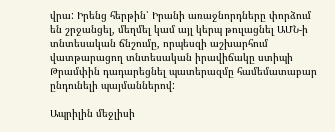վրա: Իրենց հերթին՝ Իրանի առաջնորդները փորձում են շրջանցել, մեղմել կամ այլ կերպ թուլացնել ԱՄՆ-ի տնտեսական ճնշումը, որպեսզի աշխարհում վատթարացող տնտեսական իրավիճակը ստիպի Թրամփին դադարեցնել պատերազմը համեմատաբար ընդունելի պայմաններով:

Ապրիլին մեջլիսի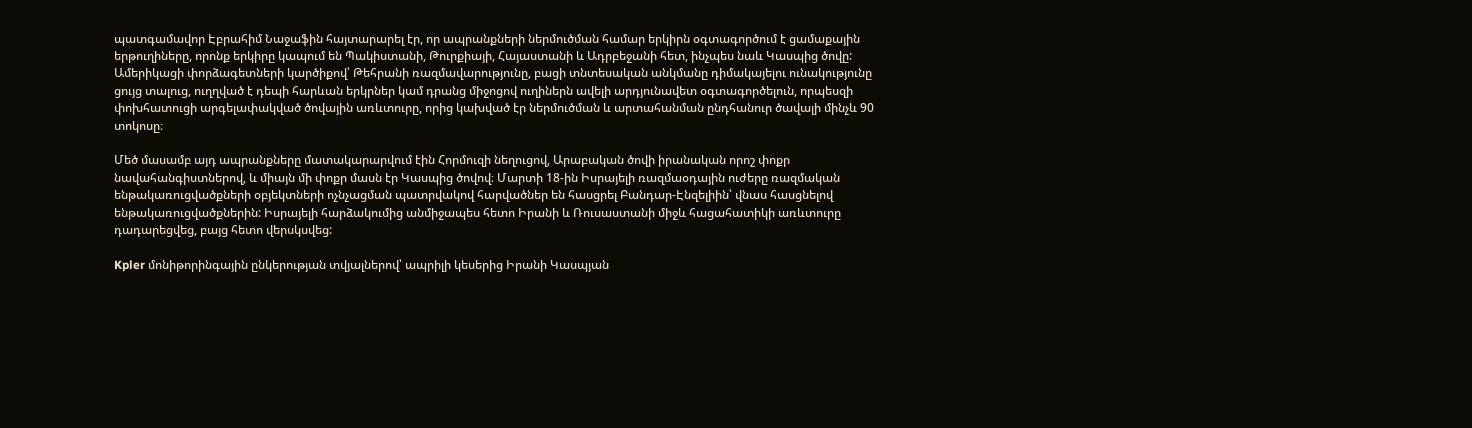պատգամավոր Էբրահիմ Նաջաֆին հայտարարել էր, որ ապրանքների ներմուծման համար երկիրն օգտագործում է ցամաքային երթուղիները, որոնք երկիրը կապում են Պակիստանի, Թուրքիայի, Հայաստանի և Ադրբեջանի հետ, ինչպես նաև Կասպից ծովը: Ամերիկացի փորձագետների կարծիքով՝ Թեհրանի ռազմավարությունը, բացի տնտեսական անկմանը դիմակայելու ունակությունը ցույց տալուց, ուղղված է դեպի հարևան երկրներ կամ դրանց միջոցով ուղիներն ավելի արդյունավետ օգտագործելուն, որպեսզի փոխհատուցի արգելափակված ծովային առևտուրը, որից կախված էր ներմուծման և արտահանման ընդհանուր ծավալի մինչև 90 տոկոսը։

Մեծ մասամբ այդ ապրանքները մատակարարվում էին Հորմուզի նեղուցով, Արաբական ծովի իրանական որոշ փոքր նավահանգիստներով, և միայն մի փոքր մասն էր Կասպից ծովով։ Մարտի 18-ին Իսրայելի ռազմաօդային ուժերը ռազմական ենթակառուցվածքների օբյեկտների ոչնչացման պատրվակով հարվածներ են հասցրել Բանդար-Էնզելիին՝ վնաս հասցնելով ենթակառուցվածքներին: Իսրայելի հարձակումից անմիջապես հետո Իրանի և Ռուսաստանի միջև հացահատիկի առևտուրը դադարեցվեց, բայց հետո վերսկսվեց:

Kpler մոնիթորինգային ընկերության տվյալներով՝ ապրիլի կեսերից Իրանի Կասպյան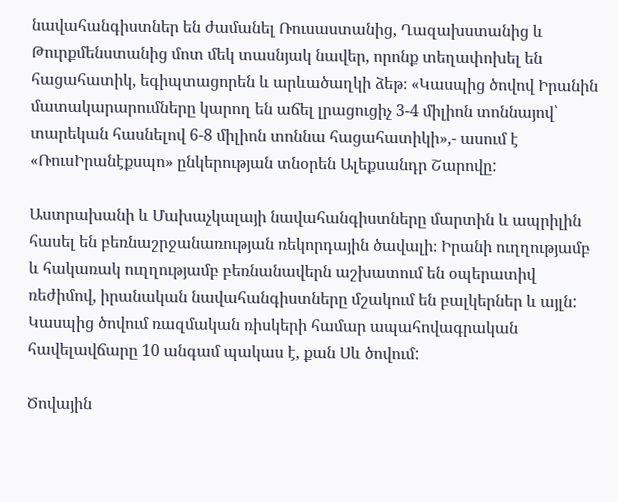նավահանգիստներ են ժամանել Ռուսաստանից, Ղազախստանից և Թուրքմենստանից մոտ մեկ տասնյակ նավեր, որոնք տեղափոխել են հացահատիկ, եգիպտացորեն և արևածաղկի ձեթ։ «Կասպից ծովով Իրանին մատակարարումները կարող են աճել լրացուցիչ 3-4 միլիոն տոննայով՝ տարեկան հասնելով 6-8 միլիոն տոննա հացահատիկի»,- ասում է «ՌուսԻրանէքսպո» ընկերության տնօրեն Ալեքսանդր Շարովը:

Աստրախանի և Մախաչկալայի նավահանգիստները մարտին և ապրիլին հասել են բեռնաշրջանառության ռեկորդային ծավալի։ Իրանի ուղղությամբ և հակառակ ուղղությամբ բեռնանավերն աշխատում են օպերատիվ ռեժիմով, իրանական նավահանգիստները մշակում են բալկերներ և այլն: Կասպից ծովում ռազմական ռիսկերի համար ապահովագրական հավելավճարը 10 անգամ պակաս է, քան Սև ծովում:

Ծովային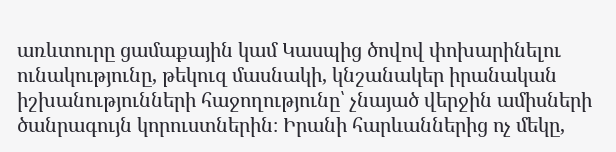առևտուրը ցամաքային կամ Կասպից ծովով փոխարինելու ունակությունը, թեկուզ մասնակի, կնշանակեր իրանական իշխանությունների հաջողությունը՝ չնայած վերջին ամիսների ծանրագույն կորուստներին։ Իրանի հարևաններից ոչ մեկը,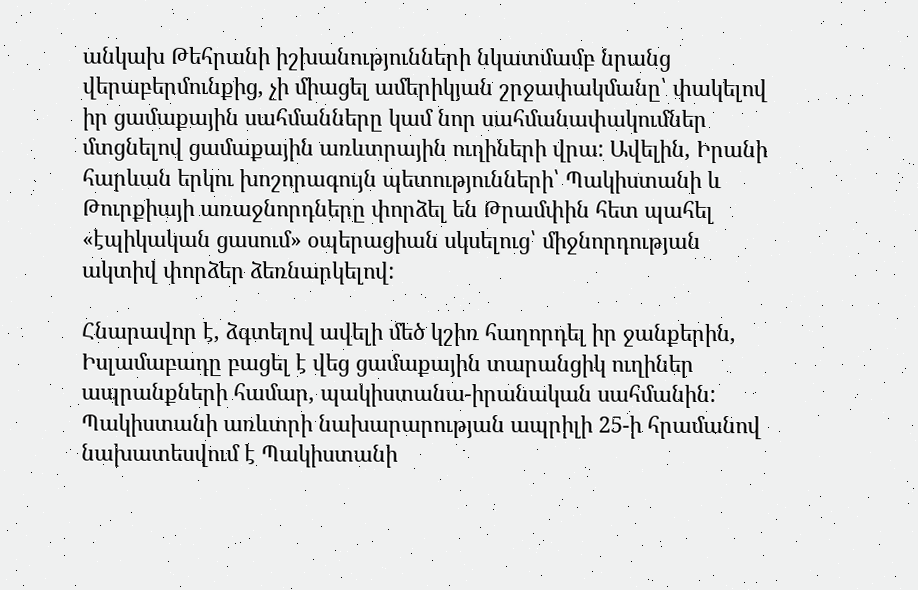անկախ Թեհրանի իշխանությունների նկատմամբ նրանց վերաբերմունքից, չի միացել ամերիկյան շրջափակմանը՝ փակելով իր ցամաքային սահմանները կամ նոր սահմանափակումներ մտցնելով ցամաքային առևտրային ուղիների վրա: Ավելին, Իրանի հարևան երկու խոշորագույն պետությունների՝ Պակիստանի և Թուրքիայի առաջնորդները փորձել են Թրամփին հետ պահել «էպիկական ցասում» օպերացիան սկսելուց՝ միջնորդության ակտիվ փորձեր ձեռնարկելով:

Հնարավոր է, ձգտելով ավելի մեծ կշիռ հաղորդել իր ջանքերին, Իսլամաբադը բացել է վեց ցամաքային տարանցիկ ուղիներ ապրանքների համար, պակիստանա-իրանական սահմանին: Պակիստանի առևտրի նախարարության ապրիլի 25-ի հրամանով նախատեսվում է Պակիստանի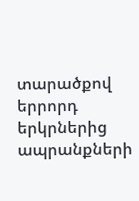տարածքով երրորդ երկրներից ապրանքների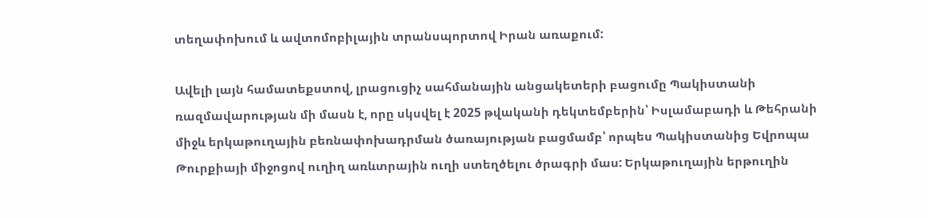տեղափոխում և ավտոմոբիլային տրանսպորտով Իրան առաքում:

Ավելի լայն համատեքստով, լրացուցիչ սահմանային անցակետերի բացումը Պակիստանի ռազմավարության մի մասն է, որը սկսվել է 2025 թվականի դեկտեմբերին՝ Իսլամաբադի և Թեհրանի միջև երկաթուղային բեռնափոխադրման ծառայության բացմամբ՝ որպես Պակիստանից Եվրոպա Թուրքիայի միջոցով ուղիղ առևտրային ուղի ստեղծելու ծրագրի մաս: Երկաթուղային երթուղին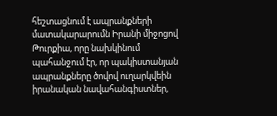հեշտացնում է ապրանքների մատակարարումն Իրանի միջոցով Թուրքիա, որը նախկինում պահանջում էր, որ պակիստանյան ապրանքները ծովով ուղարկվեին իրանական նավահանգիստներ,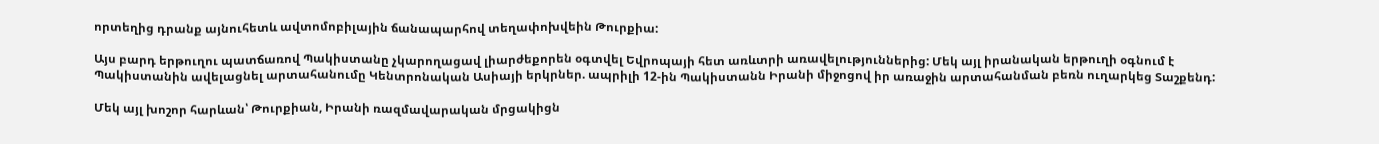որտեղից դրանք այնուհետև ավտոմոբիլային ճանապարհով տեղափոխվեին Թուրքիա:

Այս բարդ երթուղու պատճառով Պակիստանը չկարողացավ լիարժեքորեն օգտվել Եվրոպայի հետ առևտրի առավելություններից: Մեկ այլ իրանական երթուղի օգնում է Պակիստանին ավելացնել արտահանումը Կենտրոնական Ասիայի երկրներ. ապրիլի 12-ին Պակիստանն Իրանի միջոցով իր առաջին արտահանման բեռն ուղարկեց Տաշքենդ:

Մեկ այլ խոշոր հարևան՝ Թուրքիան, Իրանի ռազմավարական մրցակիցն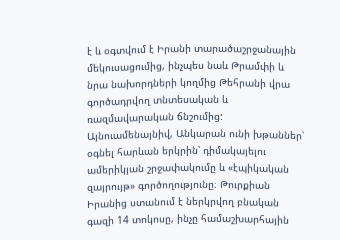է և օգտվում է Իրանի տարածաշրջանային մեկուսացումից, ինչպես նաև Թրամփի և նրա նախորդների կողմից Թեհրանի վրա գործադրվող տնտեսական և ռազմավարական ճնշումից: Այնուամենայնիվ, Անկարան ունի խթաններ՝ օգնել հարևան երկրին՝ դիմակայելու ամերիկյան շրջափակումը և «էպիկական զայրույթ» գործողությունը։ Թուրքիան Իրանից ստանում է ներկրվող բնական գազի 14 տոկոսը, ինչը համաշխարհային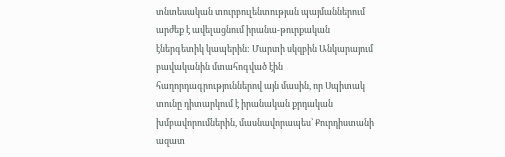տնտեսական տուրբուլենտության պայմաններում արժեք է ավելացնում իրանա-թուրքական էներգետիկ կապերին: Մարտի սկզբին Անկարայում բավականին մտահոգված էին հաղորդագրություններով այն մասին, որ Սպիտակ տունը դիտարկում է իրանական քրդական խմբավորումներին, մասնավորապես՝ Քուրդիստանի ազատ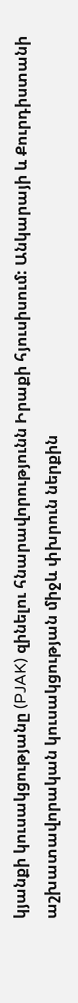կյանքի կուսակցությանը (PJAK) զինելու հնարավորությունն Իրաքի հյուսիսում: Անկարայի և Քուրդիստանի աշխատավորական կուսակցության միջև փխրուն ներքին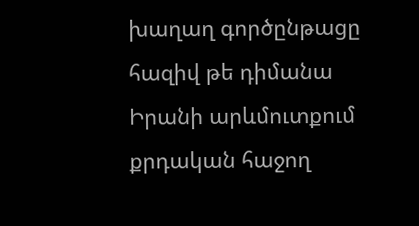խաղաղ գործընթացը հազիվ թե դիմանա Իրանի արևմուտքում քրդական հաջող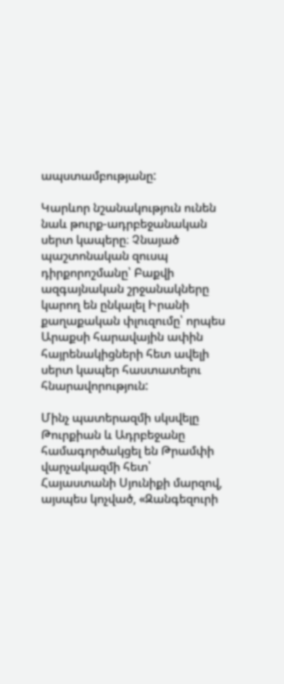ապստամբությանը:

Կարևոր նշանակություն ունեն նաև թուրք-ադրբեջանական սերտ կապերը։ Չնայած պաշտոնական զուսպ դիրքորոշմանը՝ Բաքվի ազգայնական շրջանակները կարող են ընկալել Իրանի քաղաքական փլուզումը՝ որպես Արաքսի հարավային ափին հայրենակիցների հետ ավելի սերտ կապեր հաստատելու հնարավորություն:

Մինչ պատերազմի սկսվելը Թուրքիան և Ադրբեջանը համագործակցել են Թրամփի վարչակազմի հետ՝ Հայաստանի Սյունիքի մարզով, այսպես կոչված, «Զանգեզուրի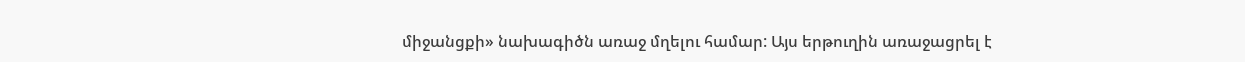միջանցքի» նախագիծն առաջ մղելու համար: Այս երթուղին առաջացրել է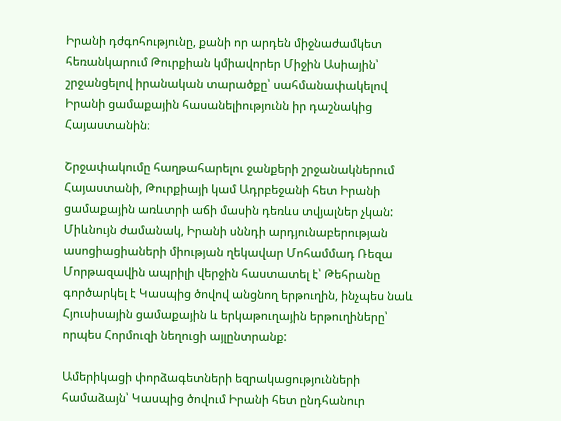Իրանի դժգոհությունը, քանի որ արդեն միջնաժամկետ հեռանկարում Թուրքիան կմիավորեր Միջին Ասիային՝ շրջանցելով իրանական տարածքը՝ սահմանափակելով Իրանի ցամաքային հասանելիությունն իր դաշնակից Հայաստանին։

Շրջափակումը հաղթահարելու ջանքերի շրջանակներում Հայաստանի, Թուրքիայի կամ Ադրբեջանի հետ Իրանի ցամաքային առևտրի աճի մասին դեռևս տվյալներ չկան: Միևնույն ժամանակ, Իրանի սննդի արդյունաբերության ասոցիացիաների միության ղեկավար Մոհամմադ Ռեզա Մորթազավին ապրիլի վերջին հաստատել է՝ Թեհրանը գործարկել է Կասպից ծովով անցնող երթուղին, ինչպես նաև Հյուսիսային ցամաքային և երկաթուղային երթուղիները՝ որպես Հորմուզի նեղուցի այլընտրանք:

Ամերիկացի փորձագետների եզրակացությունների համաձայն՝ Կասպից ծովում Իրանի հետ ընդհանուր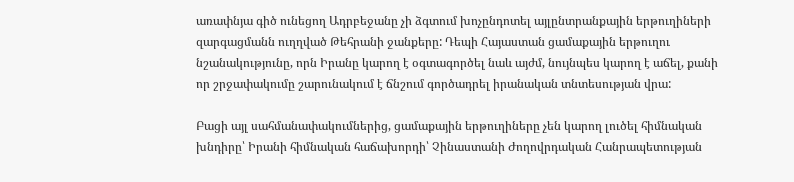առափնյա գիծ ունեցող Ադրբեջանը չի ձգտում խոչընդոտել այլընտրանքային երթուղիների զարգացմանն ուղղված Թեհրանի ջանքերը: Դեպի Հայաստան ցամաքային երթուղու նշանակությունը, որն Իրանը կարող է օգտագործել նաև այժմ, նույնպես կարող է աճել, քանի որ շրջափակումը շարունակում է ճնշում գործադրել իրանական տնտեսության վրա:

Բացի այլ սահմանափակումներից, ցամաքային երթուղիները չեն կարող լուծել հիմնական խնդիրը՝ Իրանի հիմնական հաճախորդի՝ Չինաստանի Ժողովրդական Հանրապետության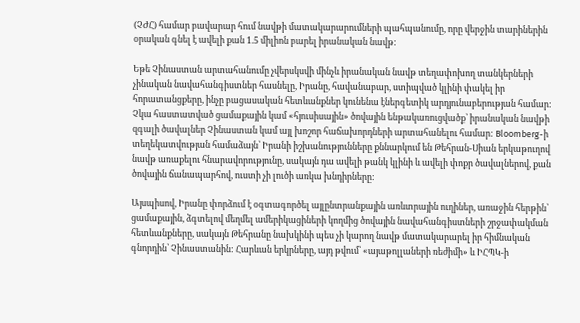(ՉԺՀ) համար բավարար հում նավթի մատակարարումների պահպանումը, որը վերջին տարիներին օրական գնել է ավելի քան 1.5 միլիոն բարել իրանական նավթ:

Եթե Չինաստան արտահանումը չվերսկսվի մինչև իրանական նավթ տեղափոխող տանկերների չինական նավահանգիստներ հասնելը, Իրանը, հավանաբար, ստիպված կլինի փակել իր հորատանցքերը, ինչը բացասական հետևանքներ կունենա էներգետիկ արդյունաբերության համար: Չկա հաստատված ցամաքային կամ «հյուսիսային» ծովային ենթակառուցվածք՝ իրանական նավթի զգալի ծավալներ Չինաստան կամ այլ խոշոր հաճախորդների արտահանելու համար: Bloomberg-ի տեղեկատվության համաձայն՝ Իրանի իշխանությունները քննարկում են Թեհրան-Սիան երկաթուղով նավթ առաքելու հնարավորությունը, սակայն դա ավելի թանկ կլինի և ավելի փոքր ծավալներով, քան ծովային ճանապարհով, ուստի չի լուծի առկա խնդիրները:

Այսպիսով, Իրանը փորձում է օգտագործել այլընտրանքային առևտրային ուղիներ, առաջին հերթին՝ ցամաքային, ձգտելով մեղմել ամերիկացիների կողմից ծովային նավահանգիստների շրջափակման հետևանքները, սակայն Թեհրանը նախկինի պես չի կարող նավթ մատակարարել իր հիմնական գնորդին՝ Չինաստանին: Հարևան երկրները, այդ թվում՝ «այաթոլլաների ռեժիմի» և ԻՀՊԿ-ի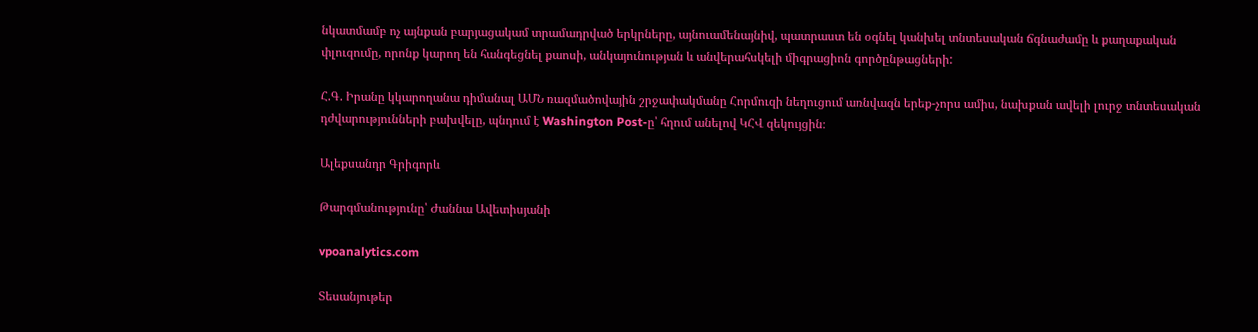նկատմամբ ոչ այնքան բարյացակամ տրամադրված երկրները, այնուամենայնիվ, պատրաստ են օգնել կանխել տնտեսական ճգնաժամը և քաղաքական փլուզումը, որոնք կարող են հանգեցնել քաոսի, անկայունության և անվերահսկելի միգրացիոն գործընթացների:

Հ.Գ. Իրանը կկարողանա դիմանալ ԱՄՆ ռազմածովային շրջափակմանը Հորմուզի նեղուցում առնվազն երեք-չորս ամիս, նախքան ավելի լուրջ տնտեսական դժվարությունների բախվելը, պնդում է Washington Post-ը՝ հղում անելով ԿՀՎ զեկույցին։

Ալեքսանդր Գրիգորև

Թարգմանությունը՝ Ժաննա Ավետիսյանի

vpoanalytics.com

Տեսանյութեր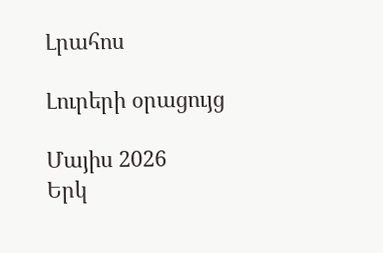Լրահոս

Լուրերի օրացույց

Մայիս 2026
Երկ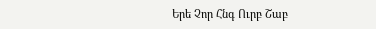Երե Չոր Հնգ Ուրբ Շաբ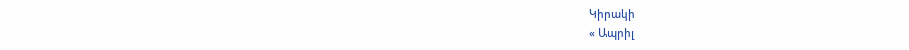Կիրակի
« Ապրիլ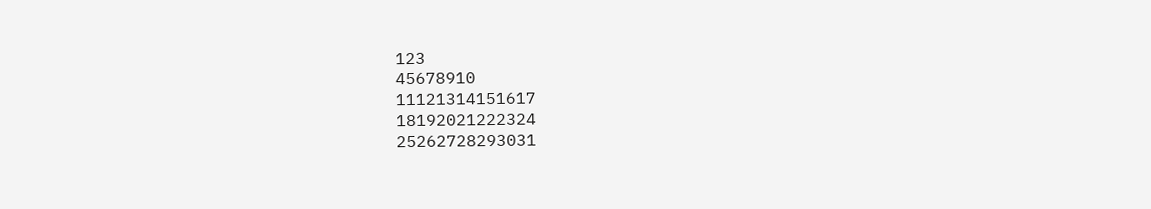123
45678910
11121314151617
18192021222324
25262728293031